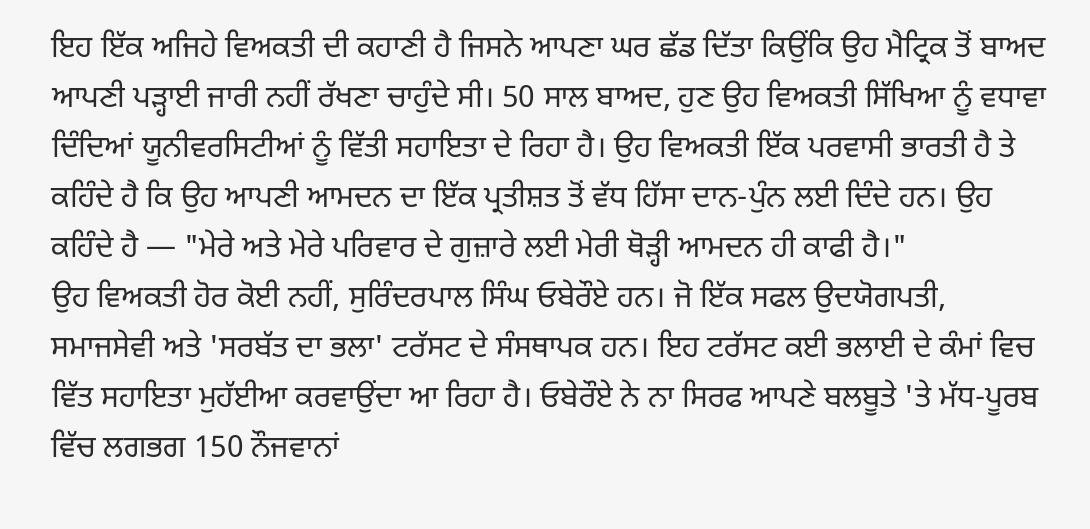ਇਹ ਇੱਕ ਅਜਿਹੇ ਵਿਅਕਤੀ ਦੀ ਕਹਾਣੀ ਹੈ ਜਿਸਨੇ ਆਪਣਾ ਘਰ ਛੱਡ ਦਿੱਤਾ ਕਿਉਂਕਿ ਉਹ ਮੈਟ੍ਰਿਕ ਤੋਂ ਬਾਅਦ ਆਪਣੀ ਪੜ੍ਹਾਈ ਜਾਰੀ ਨਹੀਂ ਰੱਖਣਾ ਚਾਹੁੰਦੇ ਸੀ। 50 ਸਾਲ ਬਾਅਦ, ਹੁਣ ਉਹ ਵਿਅਕਤੀ ਸਿੱਖਿਆ ਨੂੰ ਵਧਾਵਾ ਦਿੰਦਿਆਂ ਯੂਨੀਵਰਸਿਟੀਆਂ ਨੂੰ ਵਿੱਤੀ ਸਹਾਇਤਾ ਦੇ ਰਿਹਾ ਹੈ। ਉਹ ਵਿਅਕਤੀ ਇੱਕ ਪਰਵਾਸੀ ਭਾਰਤੀ ਹੈ ਤੇ ਕਹਿੰਦੇ ਹੈ ਕਿ ਉਹ ਆਪਣੀ ਆਮਦਨ ਦਾ ਇੱਕ ਪ੍ਰਤੀਸ਼ਤ ਤੋਂ ਵੱਧ ਹਿੱਸਾ ਦਾਨ-ਪੁੰਨ ਲਈ ਦਿੰਦੇ ਹਨ। ਉਹ ਕਹਿੰਦੇ ਹੈ — "ਮੇਰੇ ਅਤੇ ਮੇਰੇ ਪਰਿਵਾਰ ਦੇ ਗੁਜ਼ਾਰੇ ਲਈ ਮੇਰੀ ਥੋੜ੍ਹੀ ਆਮਦਨ ਹੀ ਕਾਫੀ ਹੈ।"
ਉਹ ਵਿਅਕਤੀ ਹੋਰ ਕੋਈ ਨਹੀਂ, ਸੁਰਿੰਦਰਪਾਲ ਸਿੰਘ ਓਬੇਰੌਏ ਹਨ। ਜੋ ਇੱਕ ਸਫਲ ਉਦਯੋਗਪਤੀ, ਸਮਾਜਸੇਵੀ ਅਤੇ 'ਸਰਬੱਤ ਦਾ ਭਲਾ' ਟਰੱਸਟ ਦੇ ਸੰਸਥਾਪਕ ਹਨ। ਇਹ ਟਰੱਸਟ ਕਈ ਭਲਾਈ ਦੇ ਕੰਮਾਂ ਵਿਚ ਵਿੱਤ ਸਹਾਇਤਾ ਮੁਹੱਈਆ ਕਰਵਾਉਂਦਾ ਆ ਰਿਹਾ ਹੈ। ਓਬੇਰੌਏ ਨੇ ਨਾ ਸਿਰਫ ਆਪਣੇ ਬਲਬੂਤੇ 'ਤੇ ਮੱਧ-ਪੂਰਬ ਵਿੱਚ ਲਗਭਗ 150 ਨੌਜਵਾਨਾਂ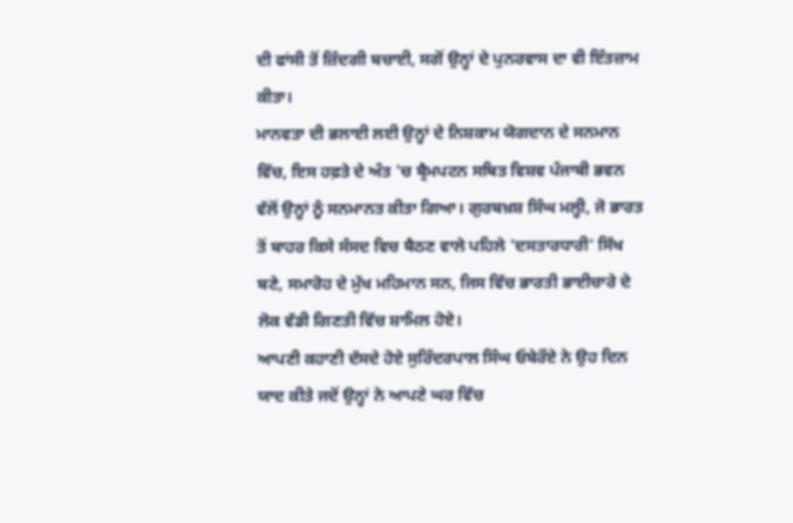ਦੀ ਫਾਂਸੀ ਤੋਂ ਜ਼ਿੰਦਗੀ ਬਚਾਈ, ਸਗੋਂ ਉਨ੍ਹਾਂ ਦੇ ਪੁਨਰਵਾਸ ਦਾ ਵੀ ਇੰਤਜ਼ਾਮ ਕੀਤਾ।
ਮਾਨਵਤਾ ਦੀ ਭਲਾਈ ਲਈ ਉਨ੍ਹਾਂ ਦੇ ਨਿਸ਼ਕਾਮ ਯੋਗਦਾਨ ਦੇ ਸਨਮਾਨ ਵਿੱਚ, ਇਸ ਹਫ਼ਤੇ ਦੇ ਅੰਤ 'ਚ ਬ੍ਰੈਮਪਟਨ ਸਥਿਤ ਵਿਸ਼ਵ ਪੰਜਾਬੀ ਭਵਨ ਵੱਲੋਂ ਉਨ੍ਹਾਂ ਨੂੰ ਸਨਮਾਨਤ ਕੀਤਾ ਗਿਆ। ਗੁਰਬਖ਼ਸ਼ ਸਿੰਘ ਮਲ੍ਹੀ, ਜੋ ਭਾਰਤ ਤੋਂ ਬਾਹਰ ਕਿਸੇ ਸੰਸਦ ਵਿਚ ਬੈਠਣ ਵਾਲੇ ਪਹਿਲੇ 'ਦਸਤਾਰਧਾਰੀ' ਸਿੱਖ ਬਣੇ, ਸਮਾਰੋਹ ਦੇ ਮੁੱਖ ਮਹਿਮਾਨ ਸਨ, ਜਿਸ ਵਿੱਚ ਭਾਰਤੀ ਭਾਈਚਾਰੇ ਦੇ ਲੋਕ ਵੱਡੀ ਗਿਣਤੀ ਵਿੱਚ ਸ਼ਾਮਿਲ ਹੋਏ।
ਆਪਣੀ ਕਹਾਣੀ ਦੱਸਦੇ ਹੋਏ ਸੁਰਿੰਦਰਪਾਲ ਸਿੰਘ ਓਬੇਰੌਏ ਨੇ ਉਹ ਦਿਨ ਯਾਦ ਕੀਤੇ ਜਦੋਂ ਉਨ੍ਹਾਂ ਨੇ ਆਪਣੇ ਘਰ ਵਿੱਚ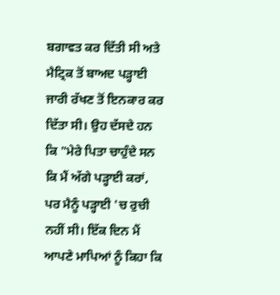ਬਗਾਵਤ ਕਰ ਦਿੱਤੀ ਸੀ ਅਤੇ ਮੈਟ੍ਰਿਕ ਤੋਂ ਬਾਅਦ ਪੜ੍ਹਾਈ ਜਾਰੀ ਰੱਖਣ ਤੋਂ ਇਨਕਾਰ ਕਰ ਦਿੱਤਾ ਸੀ। ਉਹ ਦੱਸਦੇ ਹਨ ਕਿ "ਮੇਰੇ ਪਿਤਾ ਚਾਹੁੰਦੇ ਸਨ ਕਿ ਮੈਂ ਅੱਗੇ ਪੜ੍ਹਾਈ ਕਰਾਂ, ਪਰ ਮੈਨੂੰ ਪੜ੍ਹਾਈ 'ਚ ਰੁਚੀ ਨਹੀਂ ਸੀ। ਇੱਕ ਦਿਨ ਮੈਂ ਆਪਣੇ ਮਾਪਿਆਂ ਨੂੰ ਕਿਹਾ ਕਿ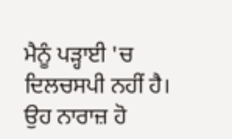ਮੈਨੂੰ ਪੜ੍ਹਾਈ 'ਚ ਦਿਲਚਸਪੀ ਨਹੀਂ ਹੈ। ਉਹ ਨਾਰਾਜ਼ ਹੋ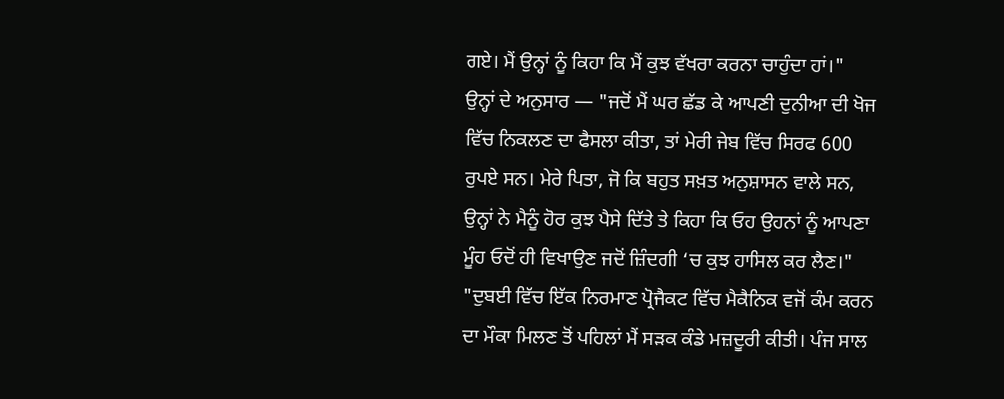ਗਏ। ਮੈਂ ਉਨ੍ਹਾਂ ਨੂੰ ਕਿਹਾ ਕਿ ਮੈਂ ਕੁਝ ਵੱਖਰਾ ਕਰਨਾ ਚਾਹੁੰਦਾ ਹਾਂ।"
ਉਨ੍ਹਾਂ ਦੇ ਅਨੁਸਾਰ — "ਜਦੋਂ ਮੈਂ ਘਰ ਛੱਡ ਕੇ ਆਪਣੀ ਦੁਨੀਆ ਦੀ ਖੋਜ ਵਿੱਚ ਨਿਕਲਣ ਦਾ ਫੈਸਲਾ ਕੀਤਾ, ਤਾਂ ਮੇਰੀ ਜੇਬ ਵਿੱਚ ਸਿਰਫ 600 ਰੁਪਏ ਸਨ। ਮੇਰੇ ਪਿਤਾ, ਜੋ ਕਿ ਬਹੁਤ ਸਖ਼ਤ ਅਨੁਸ਼ਾਸਨ ਵਾਲੇ ਸਨ, ਉਨ੍ਹਾਂ ਨੇ ਮੈਨੂੰ ਹੋਰ ਕੁਝ ਪੈਸੇ ਦਿੱਤੇ ਤੇ ਕਿਹਾ ਕਿ ਓਹ ਉਹਨਾਂ ਨੂੰ ਆਪਣਾ ਮੂੰਹ ਓਦੋਂ ਹੀ ਵਿਖਾਉਣ ਜਦੋਂ ਜ਼ਿੰਦਗੀ ‘ਚ ਕੁਝ ਹਾਸਿਲ ਕਰ ਲੈਣ।"
"ਦੁਬਈ ਵਿੱਚ ਇੱਕ ਨਿਰਮਾਣ ਪ੍ਰੋਜੈਕਟ ਵਿੱਚ ਮੈਕੈਨਿਕ ਵਜੋਂ ਕੰਮ ਕਰਨ ਦਾ ਮੌਕਾ ਮਿਲਣ ਤੋਂ ਪਹਿਲਾਂ ਮੈਂ ਸੜਕ ਕੰਡੇ ਮਜ਼ਦੂਰੀ ਕੀਤੀ। ਪੰਜ ਸਾਲ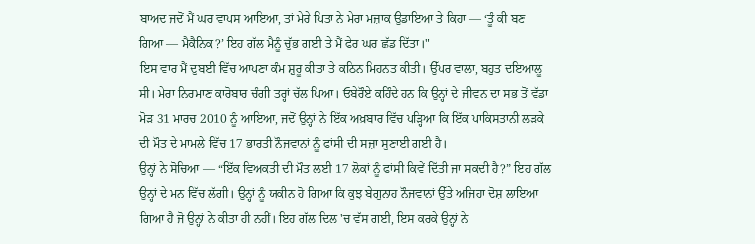ਬਾਅਦ ਜਦੋਂ ਮੈਂ ਘਰ ਵਾਪਸ ਆਇਆ, ਤਾਂ ਮੇਰੇ ਪਿਤਾ ਨੇ ਮੇਰਾ ਮਜ਼ਾਕ ਉਡਾਇਆ ਤੇ ਕਿਹਾ — ‘ਤੂੰ ਕੀ ਬਣ ਗਿਆ — ਮੈਕੈਨਿਕ?’ ਇਹ ਗੱਲ ਮੈਨੂੰ ਚੁੱਭ ਗਈ ਤੇ ਮੈਂ ਫੇਰ ਘਰ ਛੱਡ ਦਿੱਤਾ।"
ਇਸ ਵਾਰ ਮੈਂ ਦੁਬਈ ਵਿੱਚ ਆਪਣਾ ਕੰਮ ਸ਼ੁਰੂ ਕੀਤਾ ਤੇ ਕਠਿਨ ਮਿਹਨਤ ਕੀਤੀ। ਉੱਪਰ ਵਾਲਾ, ਬਹੁਤ ਦਇਆਲੂ ਸੀ। ਮੇਰਾ ਨਿਰਮਾਣ ਕਾਰੋਬਾਰ ਚੰਗੀ ਤਰ੍ਹਾਂ ਚੱਲ ਪਿਆ। ਓਬੇਰੌਏ ਕਹਿੰਦੇ ਹਨ ਕਿ ਉਨ੍ਹਾਂ ਦੇ ਜੀਵਨ ਦਾ ਸਭ ਤੋਂ ਵੱਡਾ ਮੋੜ 31 ਮਾਰਚ 2010 ਨੂੰ ਆਇਆ, ਜਦੋਂ ਉਨ੍ਹਾਂ ਨੇ ਇੱਕ ਅਖ਼ਬਾਰ ਵਿੱਚ ਪੜ੍ਹਿਆ ਕਿ ਇੱਕ ਪਾਕਿਸਤਾਨੀ ਲੜਕੇ ਦੀ ਮੌਤ ਦੇ ਮਾਮਲੇ ਵਿੱਚ 17 ਭਾਰਤੀ ਨੌਜਵਾਨਾਂ ਨੂੰ ਫਾਂਸੀ ਦੀ ਸਜ਼ਾ ਸੁਣਾਈ ਗਈ ਹੈ।
ਉਨ੍ਹਾਂ ਨੇ ਸੋਚਿਆ — “ਇੱਕ ਵਿਅਕਤੀ ਦੀ ਮੌਤ ਲਈ 17 ਲੋਕਾਂ ਨੂੰ ਫਾਂਸੀ ਕਿਵੇਂ ਦਿੱਤੀ ਜਾ ਸਕਦੀ ਹੈ?” ਇਹ ਗੱਲ ਉਨ੍ਹਾਂ ਦੇ ਮਨ ਵਿੱਚ ਲੱਗੀ। ਉਨ੍ਹਾਂ ਨੂੰ ਯਕੀਨ ਹੋ ਗਿਆ ਕਿ ਕੁਝ ਬੇਗੁਨਾਹ ਨੌਜਵਾਨਾਂ ਉੱਤੇ ਅਜਿਹਾ ਦੋਸ਼ ਲਾਇਆ ਗਿਆ ਹੈ ਜੋ ਉਨ੍ਹਾਂ ਨੇ ਕੀਤਾ ਹੀ ਨਹੀਂ। ਇਹ ਗੱਲ ਦਿਲ 'ਚ ਵੱਸ ਗਈ, ਇਸ ਕਰਕੇ ਉਨ੍ਹਾਂ ਨੇ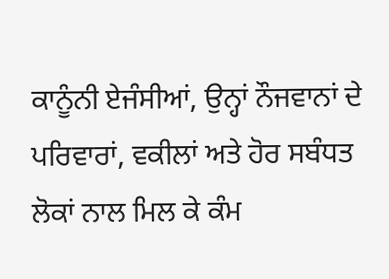ਕਾਨੂੰਨੀ ਏਜੰਸੀਆਂ, ਉਨ੍ਹਾਂ ਨੌਜਵਾਨਾਂ ਦੇ ਪਰਿਵਾਰਾਂ, ਵਕੀਲਾਂ ਅਤੇ ਹੋਰ ਸਬੰਧਤ ਲੋਕਾਂ ਨਾਲ ਮਿਲ ਕੇ ਕੰਮ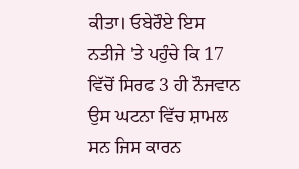ਕੀਤਾ। ਓਬੇਰੌਏ ਇਸ ਨਤੀਜੇ 'ਤੇ ਪਹੁੰਚੇ ਕਿ 17 ਵਿੱਚੋਂ ਸਿਰਫ 3 ਹੀ ਨੌਜਵਾਨ ਉਸ ਘਟਨਾ ਵਿੱਚ ਸ਼ਾਮਲ ਸਨ ਜਿਸ ਕਾਰਨ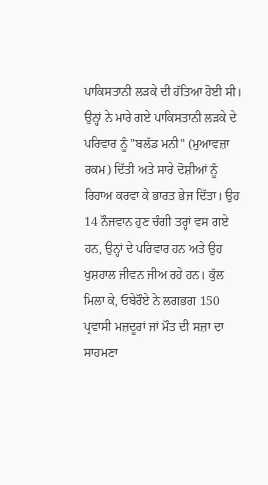ਪਾਕਿਸਤਾਨੀ ਲੜਕੇ ਦੀ ਹੱਤਿਆ ਹੋਈ ਸੀ।
ਉਨ੍ਹਾਂ ਨੇ ਮਾਰੇ ਗਏ ਪਾਕਿਸਤਾਨੀ ਲੜਕੇ ਦੇ ਪਰਿਵਾਰ ਨੂੰ "ਬਲੱਡ ਮਨੀ" (ਮੁਆਵਜ਼ਾ ਰਕਮ) ਦਿੱਤੀ ਅਤੇ ਸਾਰੇ ਦੋਸ਼ੀਆਂ ਨੂੰ ਰਿਹਾਅ ਕਰਵਾ ਕੇ ਭਾਰਤ ਭੇਜ ਦਿੱਤਾ। ਉਹ 14 ਨੌਜਵਾਨ ਹੁਣ ਚੰਗੀ ਤਰ੍ਹਾਂ ਵਸ ਗਏ ਹਨ, ਉਨ੍ਹਾਂ ਦੇ ਪਰਿਵਾਰ ਹਨ ਅਤੇ ਉਹ ਖੁਸ਼ਹਾਲ ਜੀਵਨ ਜੀਅ ਰਹੇ ਹਨ। ਕੁੱਲ ਮਿਲਾ ਕੇ, ਓਬੇਰੌਏ ਨੇ ਲਗਭਗ 150 ਪ੍ਰਵਾਸੀ ਮਜ਼ਦੂਰਾਂ ਜਾਂ ਮੌਤ ਦੀ ਸਜ਼ਾ ਦਾ ਸਾਹਮਣਾ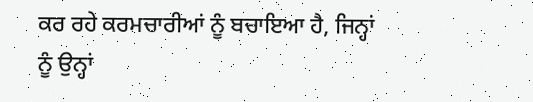ਕਰ ਰਹੇ ਕਰਮਚਾਰੀਆਂ ਨੂੰ ਬਚਾਇਆ ਹੈ, ਜਿਨ੍ਹਾਂ ਨੂੰ ਉਨ੍ਹਾਂ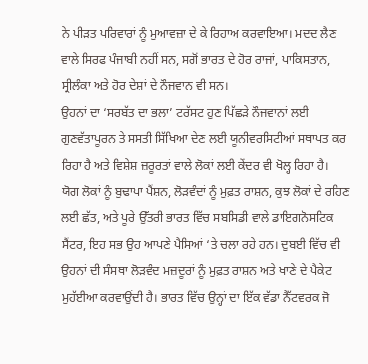ਨੇ ਪੀੜਤ ਪਰਿਵਾਰਾਂ ਨੂੰ ਮੁਆਵਜ਼ਾ ਦੇ ਕੇ ਰਿਹਾਅ ਕਰਵਾਇਆ। ਮਦਦ ਲੈਣ ਵਾਲੇ ਸਿਰਫ ਪੰਜਾਬੀ ਨਹੀਂ ਸਨ, ਸਗੋਂ ਭਾਰਤ ਦੇ ਹੋਰ ਰਾਜਾਂ, ਪਾਕਿਸਤਾਨ, ਸ੍ਰੀਲੰਕਾ ਅਤੇ ਹੋਰ ਦੇਸ਼ਾਂ ਦੇ ਨੌਜਵਾਨ ਵੀ ਸਨ।
ਉਹਨਾਂ ਦਾ ‘ਸਰਬੱਤ ਦਾ ਭਲਾ’ ਟਰੱਸਟ ਹੁਣ ਪਿੱਛੜੇ ਨੌਜਵਾਨਾਂ ਲਈ ਗੁਣਵੱਤਾਪੂਰਨ ਤੇ ਸਸਤੀ ਸਿੱਖਿਆ ਦੇਣ ਲਈ ਯੂਨੀਵਰਸਿਟੀਆਂ ਸਥਾਪਤ ਕਰ ਰਿਹਾ ਹੈ ਅਤੇ ਵਿਸ਼ੇਸ਼ ਜ਼ਰੂਰਤਾਂ ਵਾਲੇ ਲੋਕਾਂ ਲਈ ਕੇਂਦਰ ਵੀ ਖੋਲ੍ਹ ਰਿਹਾ ਹੈ।
ਯੋਗ ਲੋਕਾਂ ਨੂੰ ਬੁਢਾਪਾ ਪੈਂਸ਼ਨ, ਲੋੜਵੰਦਾਂ ਨੂੰ ਮੁਫ਼ਤ ਰਾਸ਼ਨ, ਕੁਝ ਲੋਕਾਂ ਦੇ ਰਹਿਣ ਲਈ ਛੱਤ, ਅਤੇ ਪੂਰੇ ਉੱਤਰੀ ਭਾਰਤ ਵਿੱਚ ਸਬਸਿਡੀ ਵਾਲੇ ਡਾਇਗਨੋਸਟਿਕ ਸੈਂਟਰ, ਇਹ ਸਭ ਉਹ ਆਪਣੇ ਪੈਸਿਆਂ ‘ਤੇ ਚਲਾ ਰਹੇ ਹਨ। ਦੁਬਈ ਵਿੱਚ ਵੀ ਉਹਨਾਂ ਦੀ ਸੰਸਥਾ ਲੋੜਵੰਦ ਮਜ਼ਦੂਰਾਂ ਨੂੰ ਮੁਫ਼ਤ ਰਾਸ਼ਨ ਅਤੇ ਖਾਣੇ ਦੇ ਪੈਕੇਟ ਮੁਹੱਈਆ ਕਰਵਾਉਂਦੀ ਹੈ। ਭਾਰਤ ਵਿੱਚ ਉਨ੍ਹਾਂ ਦਾ ਇੱਕ ਵੱਡਾ ਨੈੱਟਵਰਕ ਜੋ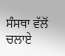ਸੰਸਥਾ ਵੱਲੋਂ ਚਲਾਏ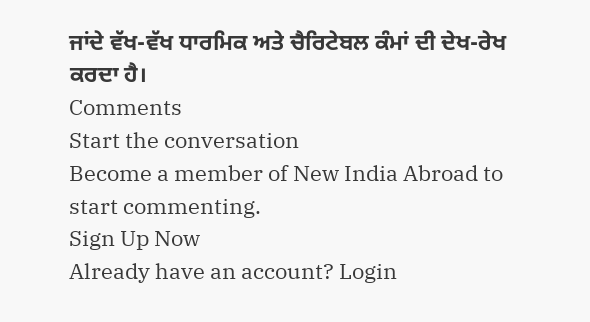ਜਾਂਦੇ ਵੱਖ-ਵੱਖ ਧਾਰਮਿਕ ਅਤੇ ਚੈਰਿਟੇਬਲ ਕੰਮਾਂ ਦੀ ਦੇਖ-ਰੇਖ ਕਰਦਾ ਹੈ।
Comments
Start the conversation
Become a member of New India Abroad to start commenting.
Sign Up Now
Already have an account? Login